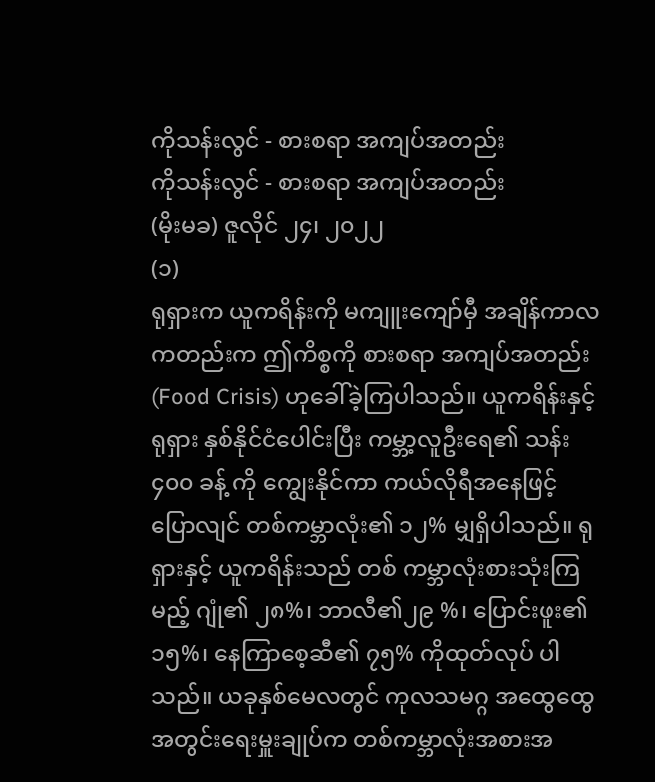ကိုသန်းလွင် - စားစရာ အကျပ်အတည်း
ကိုသန်းလွင် - စားစရာ အကျပ်အတည်း
(မိုးမခ) ဇူလိုင် ၂၄၊ ၂၀၂၂
(၁)
ရုရှားက ယူကရိန်းကို မကျူးကျော်မှီ အချိန်ကာလ ကတည်းက ဤကိစ္စကို စားစရာ အကျပ်အတည်း (Food Crisis) ဟုခေါ်ခဲ့ကြပါသည်။ ယူကရိန်းနှင့် ရုရှား နှစ်နိုင်ငံပေါင်းပြီး ကမ္ဘာ့လူဦးရေ၏ သန်း ၄၀၀ ခန့် ကို ကျွေးနိုင်ကာ ကယ်လိုရီအနေဖြင့် ပြောလျင် တစ်ကမ္ဘာလုံး၏ ၁၂% မျှရှိပါသည်။ ရုရှားနှင့် ယူကရိန်းသည် တစ် ကမ္ဘာလုံးစားသုံးကြမည့် ဂျုံ၏ ၂၈%၊ ဘာလီ၏၂၉ %၊ ပြောင်းဖူး၏ ၁၅%၊ နေကြာစေ့ဆီ၏ ၇၅% ကိုထုတ်လုပ် ပါသည်။ ယခုနှစ်မေလတွင် ကုလသမဂ္ဂ အထွေထွေ အတွင်းရေးမှူးချုပ်က တစ်ကမ္ဘာလုံးအစားအ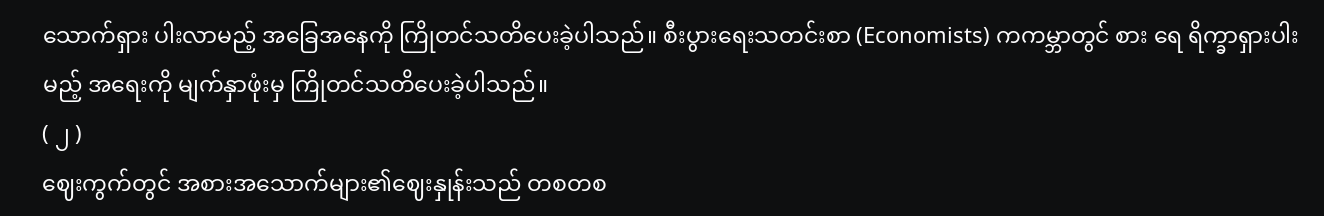သောက်ရှား ပါးလာမည့် အခြေအနေကို ကြိုတင်သတိပေးခဲ့ပါသည်။ စီးပွားရေးသတင်းစာ (Economists) ကကမ္ဘာတွင် စား ရေ ရိက္ခာရှားပါးမည့် အရေးကို မျက်နှာဖုံးမှ ကြိုတင်သတိပေးခဲ့ပါသည်။
( ၂ )
ဈေးကွက်တွင် အစားအသောက်များ၏ဈေးနှုန်းသည် တစတစ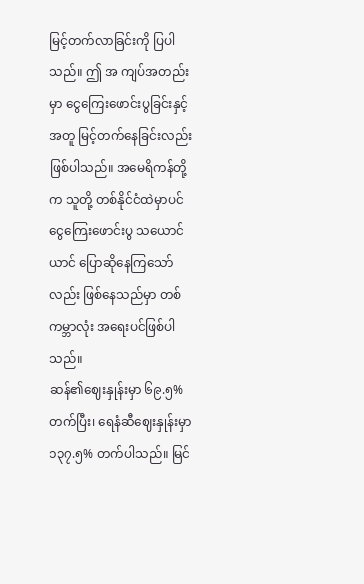မြင့်တက်လာခြင်းကို ပြပါသည်။ ဤ အ ကျပ်အတည်းမှာ ငွေကြေးဖောင်းပွခြင်းနှင့်အတူ မြင့်တက်နေခြင်းလည်း ဖြစ်ပါသည်။ အမေရိကန်တို့က သူတို့ တစ်နိုင်ငံထဲမှာပင် ငွေကြေးဖောင်းပွ သယောင်ယာင် ပြောဆိုနေကြသော်လည်း ဖြစ်နေသည်မှာ တစ် ကမ္ဘာလုံး အရေးပင်ဖြစ်ပါသည်။
ဆန်၏ဈေးနှုန်းမှာ ၆၉.၅% တက်ပြီး၊ ရေနံဆီဈေးနှုန်းမှာ ၁၃၇.၅% တက်ပါသည်။ မြင်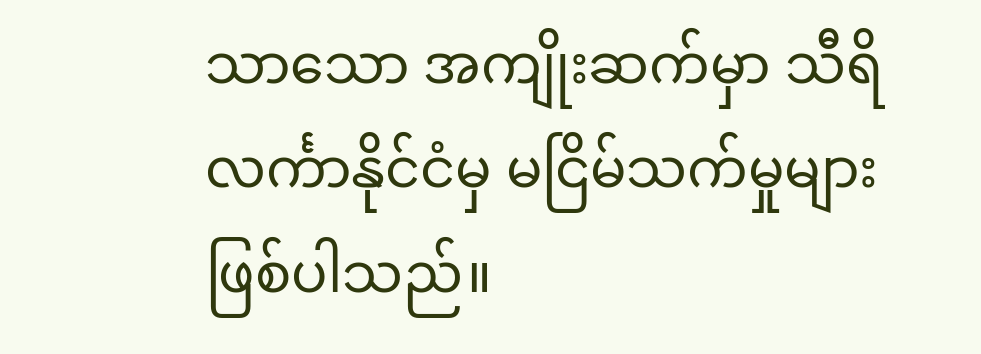သာသော အကျိုးဆက်မှာ သီရိလင်္ကာနိုင်ငံမှ မငြိမ်သက်မှုများဖြစ်ပါသည်။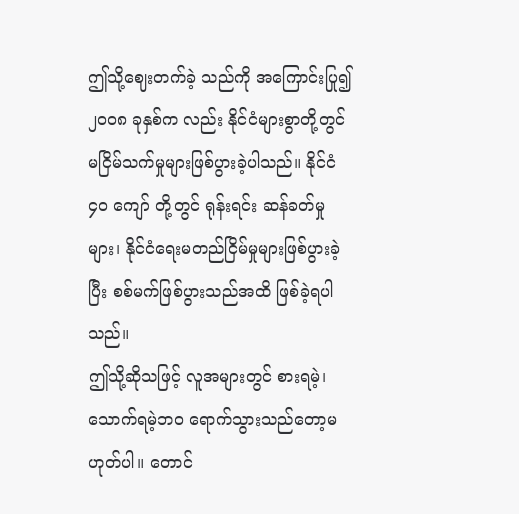ဤသို့ဈေးတက်ခဲ့ သည်ကို အကြောင်းပြု၍ ၂၀၀၈ ခုနှစ်က လည်း နိုင်ငံများစွာတို့တွင် မငြိမ်သက်မှုများဖြစ်ပွားခဲ့ပါသည်။ နိုင်ငံ ၄၀ ကျော် တို့တွင် ရုန်းရင်း ဆန်ခတ်မှုများ၊ နိုင်ငံရေးမတည်ငြိမ်မှုများဖြစ်ပွားခဲ့ပြီး စစ်မက်ဖြစ်ပွားသည်အထိ ဖြစ်ခဲ့ရပါသည်။
ဤသို့ဆိုသဖြင့် လူအများတွင် စားရမဲ့၊ သောက်ရမဲ့ဘ၀ ရောက်သွားသည်တော့မဟုတ်ပါ။ တောင်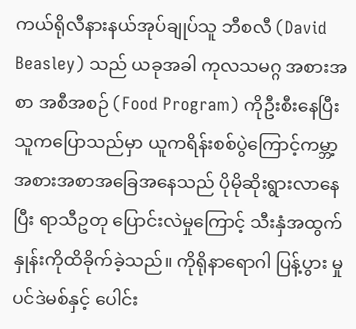ကယ်ရိုလီနားနယ်အုပ်ချုပ်သူ ဘီစလီ (David Beasley) သည် ယခုအခါ ကုလသမဂ္ဂ အစားအစာ အစီအစဉ် (Food Program) ကိုဦးစီးနေပြီး သူကပြောသည်မှာ ယူကရိန်းစစ်ပွဲကြောင့်ကမ္ဘာ့အစားအစာအခြေအနေသည် ပိုမိုဆိုးရွားလာနေပြီး ရာသီဥတု ပြောင်းလဲမှုကြောင့် သီးနှံအထွက်နှုန်းကိုထိခိုက်ခဲ့သည်။ ကိုရိုနာရောဂါ ပြန့်ပွား မှု ပင်ဒဲမစ်နှင့် ပေါင်း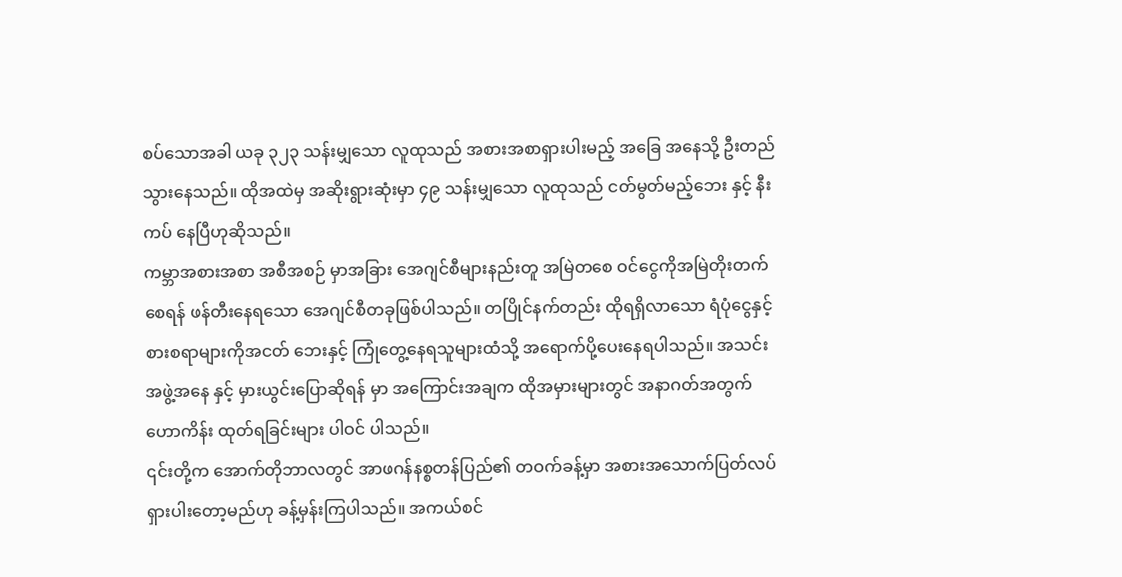စပ်သောအခါ ယခု ၃၂၃ သန်းမျှသော လူထုသည် အစားအစာရှားပါးမည့် အခြေ အနေသို့ ဦးတည်သွားနေသည်။ ထိုအထဲမှ အဆိုးရွားဆုံးမှာ ၄၉ သန်းမျှသော လူထုသည် ငတ်မွတ်မည့်ဘေး နှင့် နီးကပ် နေပြီဟုဆိုသည်။
ကမ္ဘာအစားအစာ အစီအစဉ် မှာအခြား အေဂျင်စီများနည်းတူ အမြဲတစေ ဝင်ငွေကိုအမြဲတိုးတက်စေရန် ဖန်တီးနေရသော အေဂျင်စီတခုဖြစ်ပါသည်။ တပြိုင်နက်တည်း ထိုရရှိလာသော ရံပုံငွေနှင့်စားစရာများကိုအငတ် ဘေးနှင့် ကြုံတွေ့နေရသူများထံသို့ အရောက်ပို့ပေးနေရပါသည်။ အသင်းအဖွဲ့အနေ နှင့် မှားယွင်းပြောဆိုရန် မှာ အကြောင်းအချက ထိုအမှားများတွင် အနာဂတ်အတွက်ဟောကိန်း ထုတ်ရခြင်းများ ပါဝင် ပါသည်။
၎င်းတို့က အောက်တိုဘာလတွင် အာဖဂန်နစ္စတန်ပြည်၏ တဝက်ခန့်မှာ အစားအသောက်ပြတ်လပ် ရှားပါးတော့မည်ဟု ခန့်မှန်းကြပါသည်။ အကယ်စင်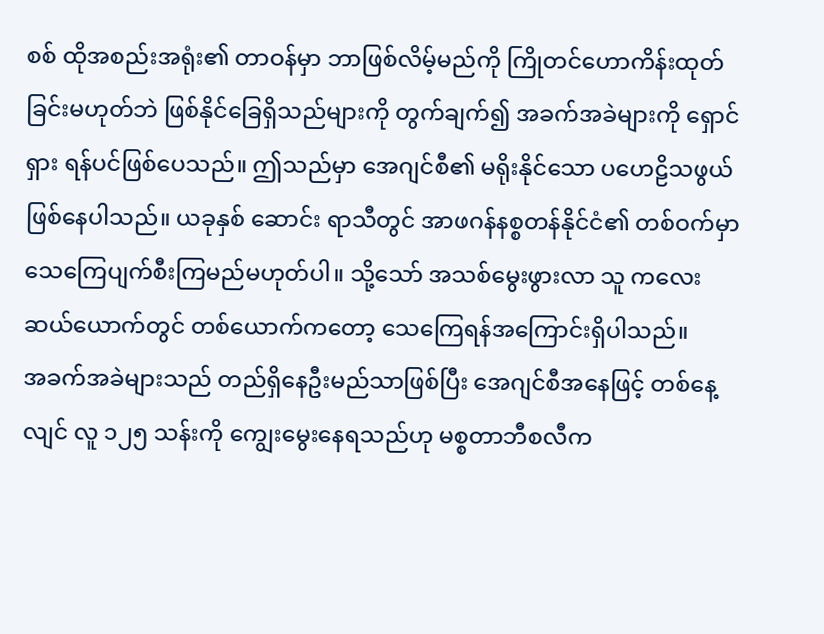စစ် ထိုအစည်းအရုံး၏ တာဝန်မှာ ဘာဖြစ်လိမ့်မည်ကို ကြိုတင်ဟောကိန်းထုတ်ခြင်းမဟုတ်ဘဲ ဖြစ်နိုင်ခြေရှိသည်များကို တွက်ချက်၍ အခက်အခဲများကို ရှောင်ရှား ရန်ပင်ဖြစ်ပေသည်။ ဤသည်မှာ အေဂျင်စီ၏ မရိုးနိုင်သော ပဟေဠိသဖွယ်ဖြစ်နေပါသည်။ ယခုနှစ် ဆောင်း ရာသီတွင် အာဖဂန်နစ္စတန်နိုင်ငံ၏ တစ်ဝက်မှာ သေကြေပျက်စီးကြမည်မဟုတ်ပါ။ သို့သော် အသစ်မွေးဖွားလာ သူ ကလေး ဆယ်ယောက်တွင် တစ်ယောက်ကတော့ သေကြေရန်အကြောင်းရှိပါသည်။
အခက်အခဲများသည် တည်ရှိနေဦးမည်သာဖြစ်ပြီး အေဂျင်စီအနေဖြင့် တစ်နေ့လျင် လူ ၁၂၅ သန်းကို ကျွေးမွေးနေရသည်ဟု မစ္စတာဘီစလီက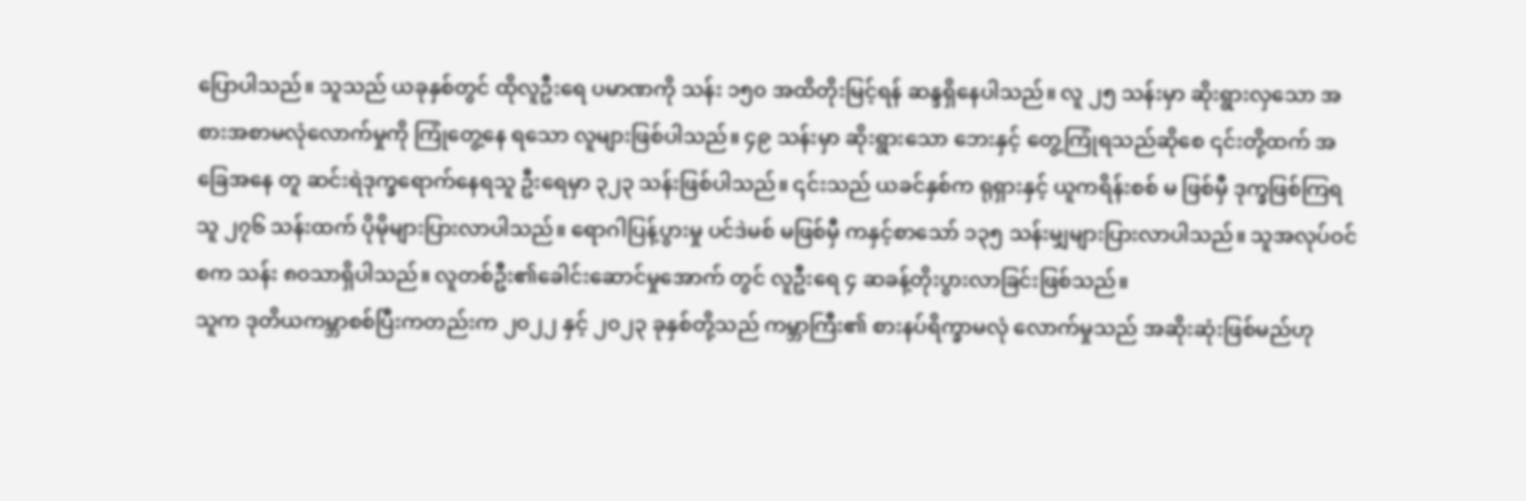ပြောပါသည်။ သူသည် ယခုနှစ်တွင် ထိုလူဦးရေ ပမာဏကို သန်း ၁၅၀ အထိတိုးမြင့်ရန် ဆန္ဒရှိနေပါသည်။ လူ ၂၅ သန်းမှာ ဆိုးရွားလှသော အစားအစာမလုံလောက်မှုကို ကြုံတွေ့နေ ရသော လူများဖြစ်ပါသည်။ ၄၉ သန်းမှာ ဆိုးရွားသော ဘေးနှင့် တွေ့ကြုံရသည်ဆိုစေ ၎င်းတို့ထက် အခြေအနေ တူ ဆင်းရဲဒုက္ခရောက်နေရသူ ဦးရေမှာ ၃၂၃ သန်းဖြစ်ပါသည်။ ၎င်းသည် ယခင်နှစ်က ရုရှားနှင့် ယူကရိန်းစစ် မ ဖြစ်မှီ ဒုက္ခဖြစ်ကြရသူ ၂၇၆ သန်းထက် ပိုမိုများပြားလာပါသည်။ ရောဂါပြန့်ပွားမှု ပင်ဒဲမစ် မဖြစ်မှီ ကနှင့်စာသော် ၁၃၅ သန်းမျှများပြားလာပါသည်။ သူအလုပ်ဝင်စက သန်း ၈၀သာရှိပါသည်။ လူတစ်ဦး၏ခေါင်းဆောင်မှုအောက် တွင် လူဦးရေ ၄ ဆခန့်တိုးပွားလာခြင်းဖြစ်သည်။
သူက ဒုတိယကမ္ဘာစစ်ပြီးကတည်းက ၂၀၂၂ နှင့် ၂၀၂၃ ခုနှစ်တို့သည် ကမ္ဘာကြီး၏ စားနပ်ရိက္ခာမလုံ လောက်မှုသည် အဆိုးဆုံးဖြစ်မည်ဟု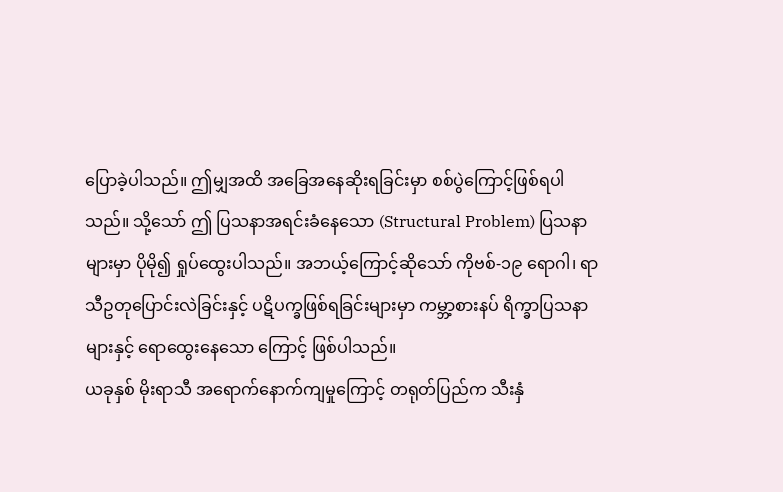ပြောခဲ့ပါသည်။ ဤမျှအထိ အခြေအနေဆိုးရခြင်းမှာ စစ်ပွဲကြောင့်ဖြစ်ရပါ သည်။ သို့သော် ဤ ပြသနာအရင်းခံနေသော (Structural Problem) ပြသနာများမှာ ပိုမို၍ ရှုပ်ထွေးပါသည်။ အဘယ့်ကြောင့်ဆိုသော် ကိုဗစ်-၁၉ ရောဂါ၊ ရာသီဥတုပြောင်းလဲခြင်းနှင့် ပဋိပက္ခဖြစ်ရခြင်းများမှာ ကမ္ဘာ့စားနပ် ရိက္ခာပြသနာများနှင့် ရောထွေးနေသော ကြောင့် ဖြစ်ပါသည်။
ယခုနှစ် မိုးရာသီ အရောက်နောက်ကျမှုကြောင့် တရုတ်ပြည်က သီးနှံ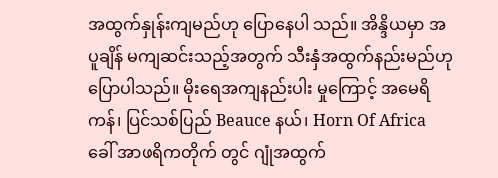အထွက်နှုန်းကျမည်ဟု ပြောနေပါ သည်။ အိန္ဒိယမှာ အပူချိန် မကျဆင်းသည့်အတွက် သီးနှံအထွက်နည်းမည်ဟု ပြောပါသည်။ မိုးရေအကျနည်းပါး မှုကြောင့် အမေရိကန်၊ ပြင်သစ်ပြည် Beauce နယ်၊ Horn Of Africa ခေါ် အာဖရိကတိုက် တွင် ဂျုံအထွက်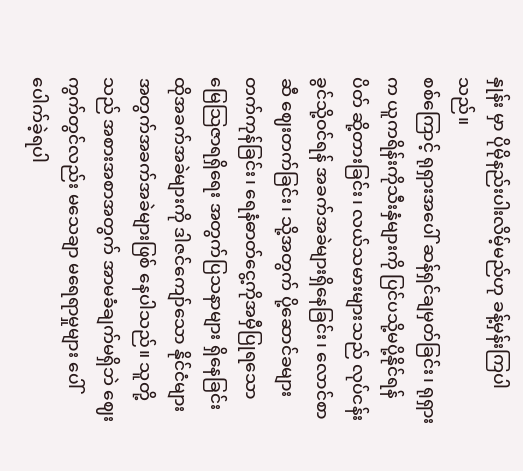နှုန်း မှာ ပိုမိုနည်းပါးလိမ့်မည်ဟု ခန့်မှန်းကြပါသည်။
စစ်ကြောင့် ရုရှားအပေါ် ဆန်ရှင်ချမှတ်ခြင်း၊ ရုရှားက ယူကရိန်းကိုသီးနှံများကို ပြင်ပသို့မပို့နိုင်ရန် ပိတ် ဆို့တားခြင်း၊ လယ်သမားများသည် လုပ်ငန်းခွင်သို့ဝင်ရန် အခက်အခဲများရှိနေခြင်း၊ လောင်စာဆီ ဈေးတက်ခြင်း၊ သို့အတွက် ပို့ဆောင်ခများတက်ကုန်ခြင်း၊ ရေနံဓာတ်ငွေ့ကိုအမှီပြုရသော မြေသြဇာရရှိရေး အတွက်ပြသနာများ ရှိနေခြင်း ထိုအခက်အခဲများကို ဒါဇင်ကျော်သော နိုင်ငံများအတွက်အခက်အခဲများဖြစ် နေပါသည်။ သူတို့ သည် အစားအစာအတွက် အာမခံချက်မရှိဘဲ ဈေးကွက်တွင်လည်း မသေချာ မရေရာမှုများ ပေါ်ပေါက်ခဲ့ရပါ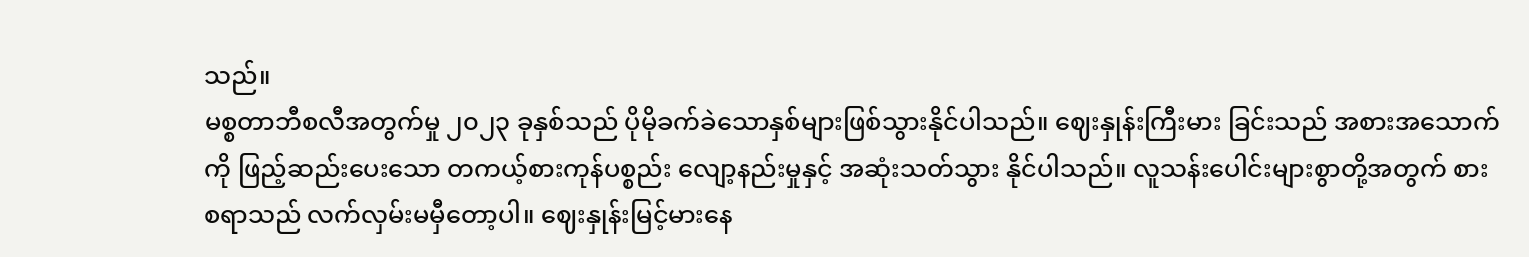သည်။
မစ္စတာဘီစလီအတွက်မှု ၂၀၂၃ ခုနှစ်သည် ပိုမိုခက်ခဲသောနှစ်များဖြစ်သွားနိုင်ပါသည်။ ဈေးနှုန်းကြီးမား ခြင်းသည် အစားအသောက်ကို ဖြည့်ဆည်းပေးသော တကယ့်စားကုန်ပစ္စည်း လျော့နည်းမှုနှင့် အဆုံးသတ်သွား နိုင်ပါသည်။ လူသန်းပေါင်းများစွာတို့အတွက် စားစရာသည် လက်လှမ်းမမှီတော့ပါ။ ဈေးနှုန်းမြင့်မားနေ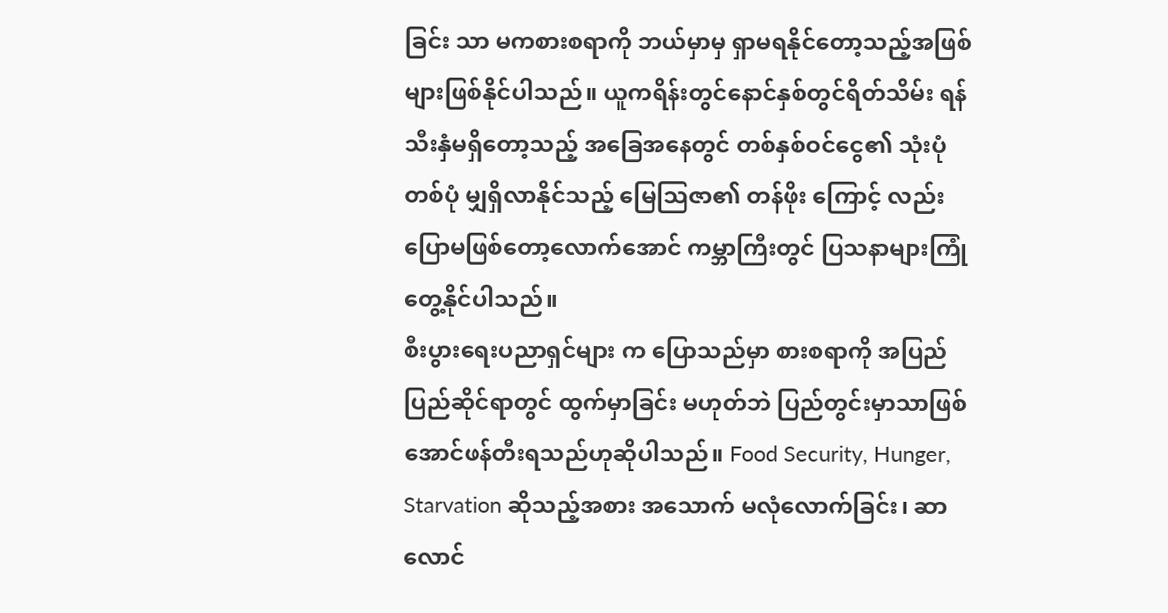ခြင်း သာ မကစားစရာကို ဘယ်မှာမှ ရှာမရနိုင်တော့သည့်အဖြစ်များဖြစ်နိုင်ပါသည်။ ယူကရိန်းတွင်နောင်နှစ်တွင်ရိတ်သိမ်း ရန် သီးနှံမရှိတော့သည့် အခြေအနေတွင် တစ်နှစ်ဝင်ငွေ၏ သုံးပုံတစ်ပုံ မျှရှိလာနိုင်သည့် မြေသြဇာ၏ တန်ဖိုး ကြောင့် လည်း ပြောမဖြစ်တော့လောက်အောင် ကမ္ဘာကြီးတွင် ပြသနာများကြုံတွေ့နိုင်ပါသည်။
စီးပွားရေးပညာရှင်များ က ပြောသည်မှာ စားစရာကို အပြည်ပြည်ဆိုင်ရာတွင် ထွက်မှာခြင်း မဟုတ်ဘဲ ပြည်တွင်းမှာသာဖြစ်အောင်ဖန်တီးရသည်ဟုဆိုပါသည်။ Food Security, Hunger, Starvation ဆိုသည့်အစား အသောက် မလုံလောက်ခြင်း၊ ဆာလောင်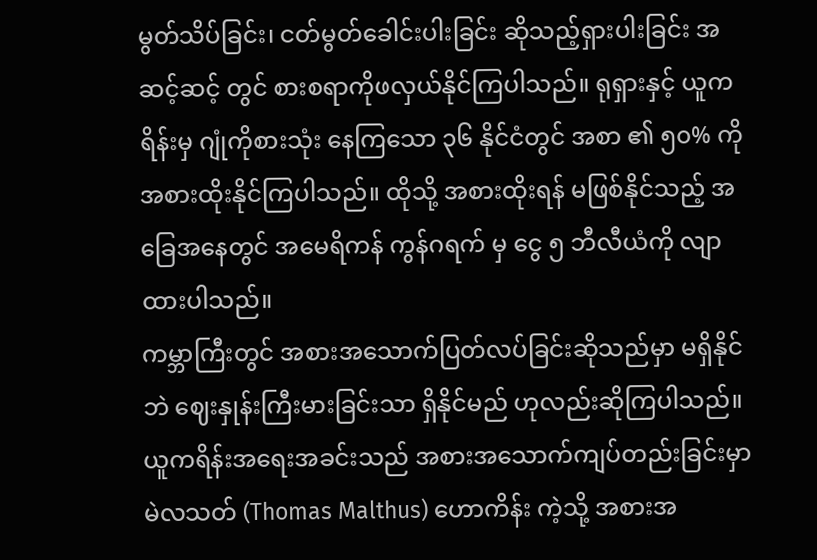မွတ်သိပ်ခြင်း၊ ငတ်မွတ်ခေါင်းပါးခြင်း ဆိုသည့်ရှားပါးခြင်း အဆင့်ဆင့် တွင် စားစရာကိုဖလှယ်နိုင်ကြပါသည်။ ရုရှားနှင့် ယူကရိန်းမှ ဂျုံကိုစားသုံး နေကြသော ၃၆ နိုင်ငံတွင် အစာ ၏ ၅၀% ကို အစားထိုးနိုင်ကြပါသည်။ ထိုသို့ အစားထိုးရန် မဖြစ်နိုင်သည့် အခြေအနေတွင် အမေရိကန် ကွန်ဂရက် မှ ငွေ ၅ ဘီလီယံကို လျာထားပါသည်။
ကမ္ဘာကြီးတွင် အစားအသောက်ပြတ်လပ်ခြင်းဆိုသည်မှာ မရှိနိုင်ဘဲ ဈေးနှုန်းကြီးမားခြင်းသာ ရှိနိုင်မည် ဟုလည်းဆိုကြပါသည်။ ယူကရိန်းအရေးအခင်းသည် အစားအသောက်ကျပ်တည်းခြင်းမှာ မဲလသတ် (Thomas Malthus) ဟောကိန်း ကဲ့သို့ အစားအ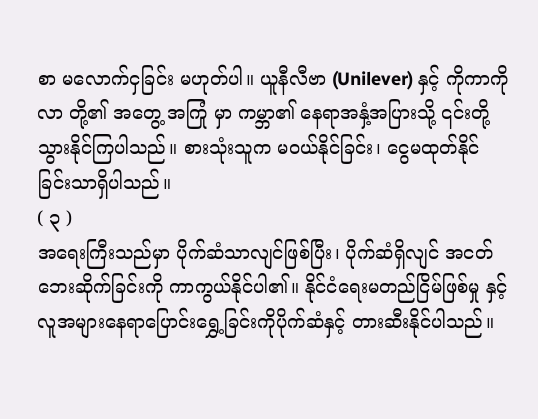စာ မလောက်ငှခြင်း မဟုတ်ပါ။ ယူနီလီဗာ (Unilever) နှင့် ကိုကာကိုလာ တို့၏ အတွေ့ အကြုံ မှာ ကမ္ဘာ၏ နေရာအနှံ့အပြားသို့ ၎င်းတို့ သွားနိုင်ကြပါသည်။ စားသုံးသူက မဝယ်နိုင်ခြင်း၊ ငွေမထုတ်နိုင် ခြင်းသာရှိပါသည်။
( ၃ )
အရေးကြီးသည်မှာ ပိုက်ဆံသာလျင်ဖြစ်ပြီး၊ ပိုက်ဆံရှိလျင် အငတ်ဘေးဆိုက်ခြင်းကို ကာကွယ်နိုင်ပါ၏။ နိုင်ငံရေးမတည်ငြိမ်ဖြစ်မှု နှင့် လူအများနေရာပြောင်းရွှေ့ခြင်းကိုပိုက်ဆံနှင့် တားဆီးနိုင်ပါသည်။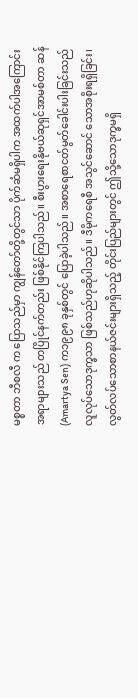မစ္စတာ ဘီစလီ က ပြောသည်မှာ ကျွန်တော်တို့တွင်သာ ပိုက်ဆံမရှိပါက အထက်ပါအကြောင်းအရာများသည် တပြိုင်နက်တည်း ဖြစ်နိုင်ကြပါသည်။ စီးပွားရေးနိုဗယ်ဆုရှင်အာမစ်တာ ဆန် (Amartya Sen) က၁၉၉၈ ခုနှစ်တွင် ပြောခဲ့ပါသည်။ အစာရေစာငတ်မွတ်ခေါင်းပါးခြင်းသည်လူလုပ်သောဒုက္ခသာ ဖြစ်သည်ဟုဆိုပါသည်။ ဒီမိုကရေစီ အသွင်ဆောင် သောအစိုးရရှိခြင်း၊ လွတ်လပ်သောစာနယ်ဇင်းများရှိသည့် တိုင်းပြည်များတွင် ဤသို့သောဒုက္ခမရှိ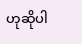ဟုဆိုပါ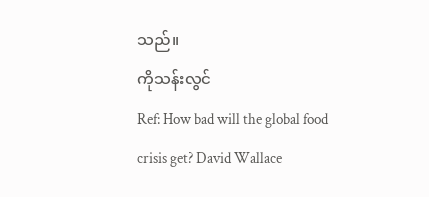သည်။
ကိုသန်းလွင်
Ref: How bad will the global food crisis get? David Wallace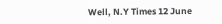Well, N.Y Times 12 June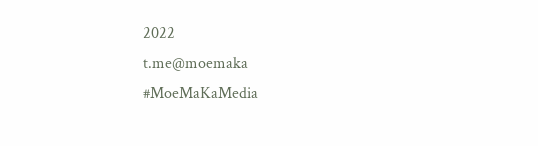2022
t.me@moemaka
#MoeMaKaMedia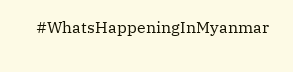#WhatsHappeningInMyanmar